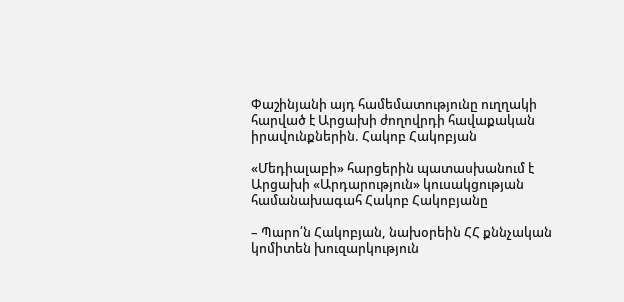Փաշինյանի այդ համեմատությունը ուղղակի հարված է Արցախի ժողովրդի հավաքական իրավունքներին. Հակոբ Հակոբյան

«Մեդիալաբի» հարցերին պատասխանում է Արցախի «Արդարություն» կուսակցության համանախագահ Հակոբ Հակոբյանը

– Պարո՛ն Հակոբյան, նախօրեին ՀՀ քննչական կոմիտեն խուզարկություն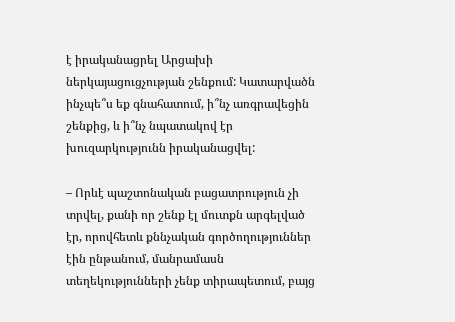է իրականացրել Արցախի ներկայացուցչության շենքում: Կատարվածն ինչպե՞ս եք գնահատում, ի՞նչ առգրավեցին շենքից, և ի՞նչ նպատակով էր խուզարկությունն իրականացվել:

– Որևէ պաշտոնական բացատրություն չի տրվել, քանի որ շենք էլ մուտքն արգելված էր, որովհետև քննչական գործողություններ էին ընթանում, մանրամասն տեղեկությունների չենք տիրապետում, բայց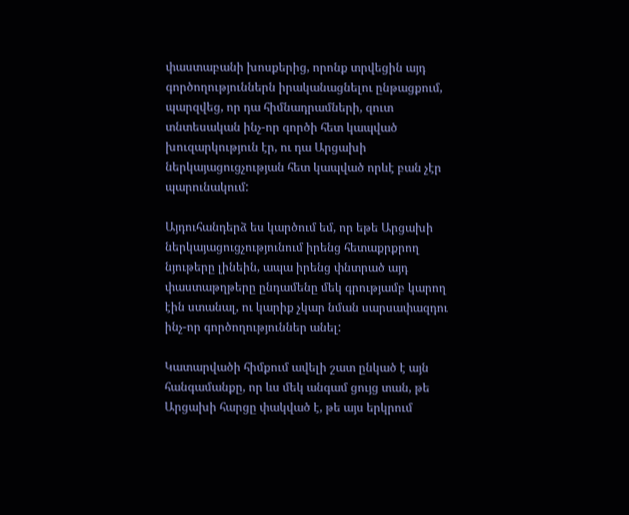փաստաբանի խոսքերից, որոնք տրվեցին այդ գործողություններն իրականացնելու ընթացքում, պարզվեց, որ դա հիմնադրամների, զուտ տնտեսական ինչ-որ գործի հետ կապված խուզարկություն էր, ու դա Արցախի ներկայացուցչության հետ կապված որևէ բան չէր պարունակում:

Այդուհանդերձ ես կարծում եմ, որ եթե Արցախի ներկայացուցչությունում իրենց հետաքրքրող նյութերը լինեին, ապա իրենց փնտրած այդ փաստաթղթերը ընդամենը մեկ գրությամբ կարող էին ստանալ, ու կարիք չկար նման սարսափազդու ինչ-որ գործողություններ անել:

Կատարվածի հիմքում ավելի շատ ընկած է այն հանգամանքը, որ ևս մեկ անգամ ցույց տան, թե Արցախի հարցը փակված է, թե այս երկրում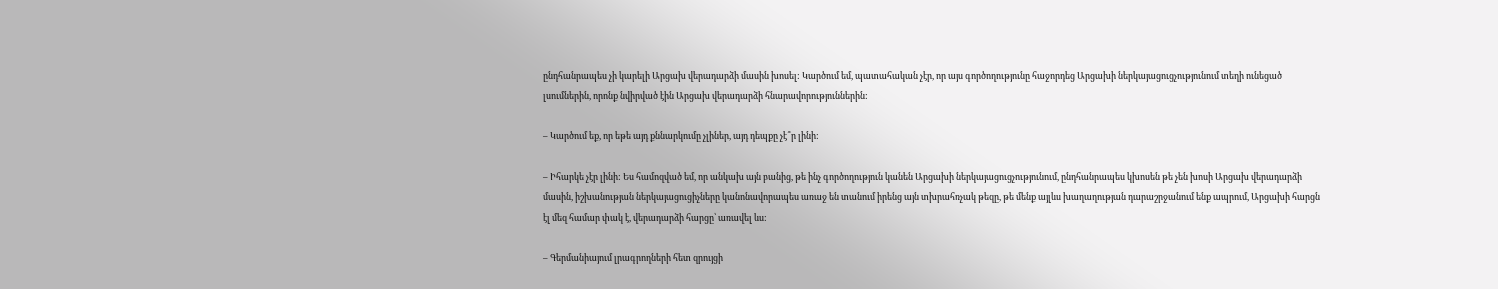ընդհանրապես չի կարելի Արցախ վերադարձի մասին խոսել: Կարծում եմ, պատահական չէր, որ այս գործողությունը հաջորդեց Արցախի ներկայացուցչությունում տեղի ունեցած լսումներին, որոնք նվիրված էին Արցախ վերադարձի հնարավորություններին:

– Կարծում եք, որ եթե այդ քննարկումը չլիներ, այդ դեպքը չէ՞ր լինի:

– Իհարկե չէր լինի: Ես համոզված եմ, որ անկախ այն բանից, թե ինչ գործողություն կանեն Արցախի ներկայացուցչությունում, ընդհանրապես կխոսեն թե չեն խոսի Արցախ վերադարձի մասին, իշխանության ներկայացուցիչները կանոնավորապես առաջ են տանում իրենց այն տխրահռչակ թեզը, թե մենք այլևս խաղաղության դարաշրջանում ենք ապրում, Արցախի հարցն էլ մեզ համար փակ է, վերադարձի հարցը՝ առավել ևս:

– Գերմանիայում լրագրողների հետ զրույցի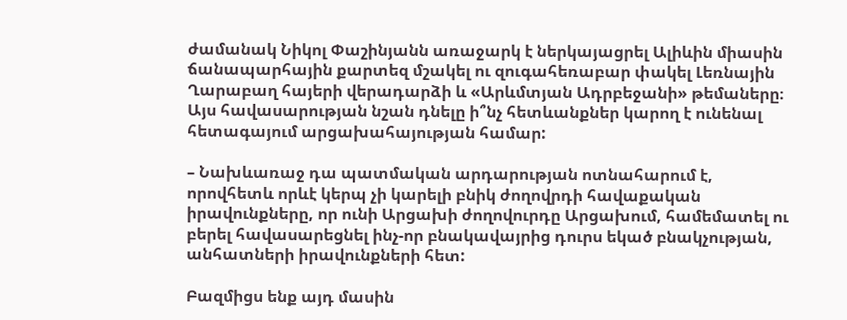ժամանակ Նիկոլ Փաշինյանն առաջարկ է ներկայացրել Ալիևին միասին ճանապարհային քարտեզ մշակել ու զուգահեռաբար փակել Լեռնային Ղարաբաղ հայերի վերադարձի և «Արևմտյան Ադրբեջանի» թեմաները։ Այս հավասարության նշան դնելը ի՞նչ հետևանքներ կարող է ունենալ հետագայում արցախահայության համար:

– Նախևառաջ դա պատմական արդարության ոտնահարում է, որովհետև որևէ կերպ չի կարելի բնիկ ժողովրդի հավաքական իրավունքները, որ ունի Արցախի ժողովուրդը Արցախում, համեմատել ու բերել հավասարեցնել ինչ-որ բնակավայրից դուրս եկած բնակչության, անհատների իրավունքների հետ:

Բազմիցս ենք այդ մասին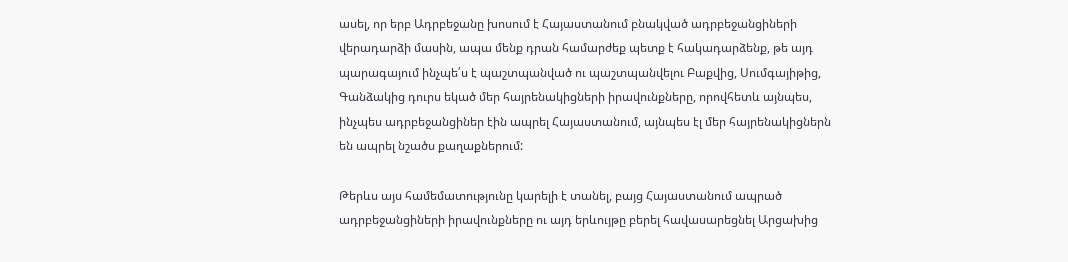ասել, որ երբ Ադրբեջանը խոսում է Հայաստանում բնակված ադրբեջանցիների վերադարձի մասին, ապա մենք դրան համարժեք պետք է հակադարձենք, թե այդ պարագայում ինչպե՛ս է պաշտպանված ու պաշտպանվելու Բաքվից, Սումգայիթից, Գանձակից դուրս եկած մեր հայրենակիցների իրավունքները, որովհետև այնպես, ինչպես ադրբեջանցիներ էին ապրել Հայաստանում, այնպես էլ մեր հայրենակիցներն են ապրել նշածս քաղաքներում:

Թերևս այս համեմատությունը կարելի է տանել, բայց Հայաստանում ապրած ադրբեջանցիների իրավունքները ու այդ երևույթը բերել հավասարեցնել Արցախից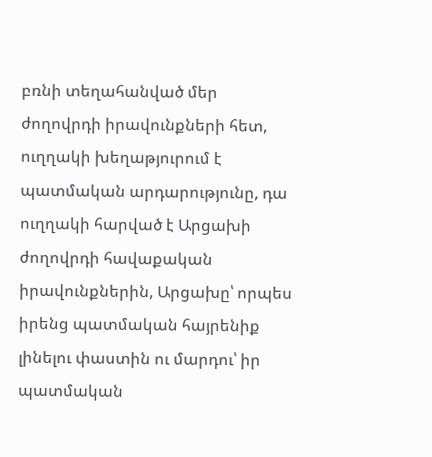բռնի տեղահանված մեր ժողովրդի իրավունքների հետ, ուղղակի խեղաթյուրում է պատմական արդարությունը, դա ուղղակի հարված է Արցախի ժողովրդի հավաքական իրավունքներին, Արցախը՝ որպես իրենց պատմական հայրենիք լինելու փաստին ու մարդու՝ իր պատմական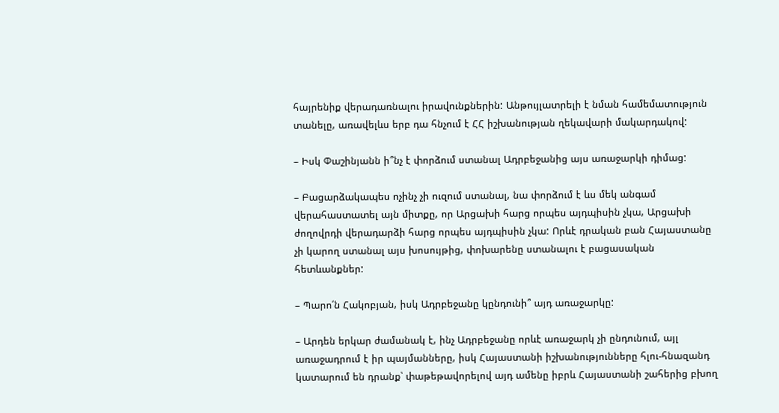հայրենիք վերադառնալու իրավունքներին: Անթույլատրելի է նման համեմատություն տանելը, առավելևս երբ դա հնչում է ՀՀ իշխանության ղեկավարի մակարդակով:

– Իսկ Փաշինյանն ի՞նչ է փորձում ստանալ Ադրբեջանից այս առաջարկի դիմաց:

– Բացարձակապես ոչինչ չի ուզում ստանալ, նա փորձում է ևս մեկ անգամ վերահաստատել այն միտքը, որ Արցախի հարց որպես այդպիսին չկա, Արցախի ժողովրդի վերադարձի հարց որպես այդպիսին չկա: Որևէ դրական բան Հայաստանը չի կարող ստանալ այս խոսույթից, փոխարենը ստանալու է բացասական հետևանքներ:

– Պարո՛ն Հակոբյան, իսկ Ադրբեջանը կընդունի՞ այդ առաջարկը:

– Արդեն երկար ժամանակ է, ինչ Ադրբեջանը որևէ առաջարկ չի ընդունում, այլ առաջադրում է իր պայմանները, իսկ Հայաստանի իշխանությունները հլու-հնազանդ կատարում են դրանք՝ փաթեթավորելով այդ ամենը իբրև Հայաստանի շահերից բխող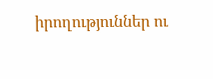իրողություններ ու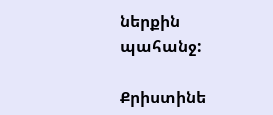ներքին պահանջ:

Քրիստինե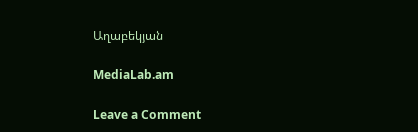Աղաբեկյան

MediaLab.am

Leave a Comment